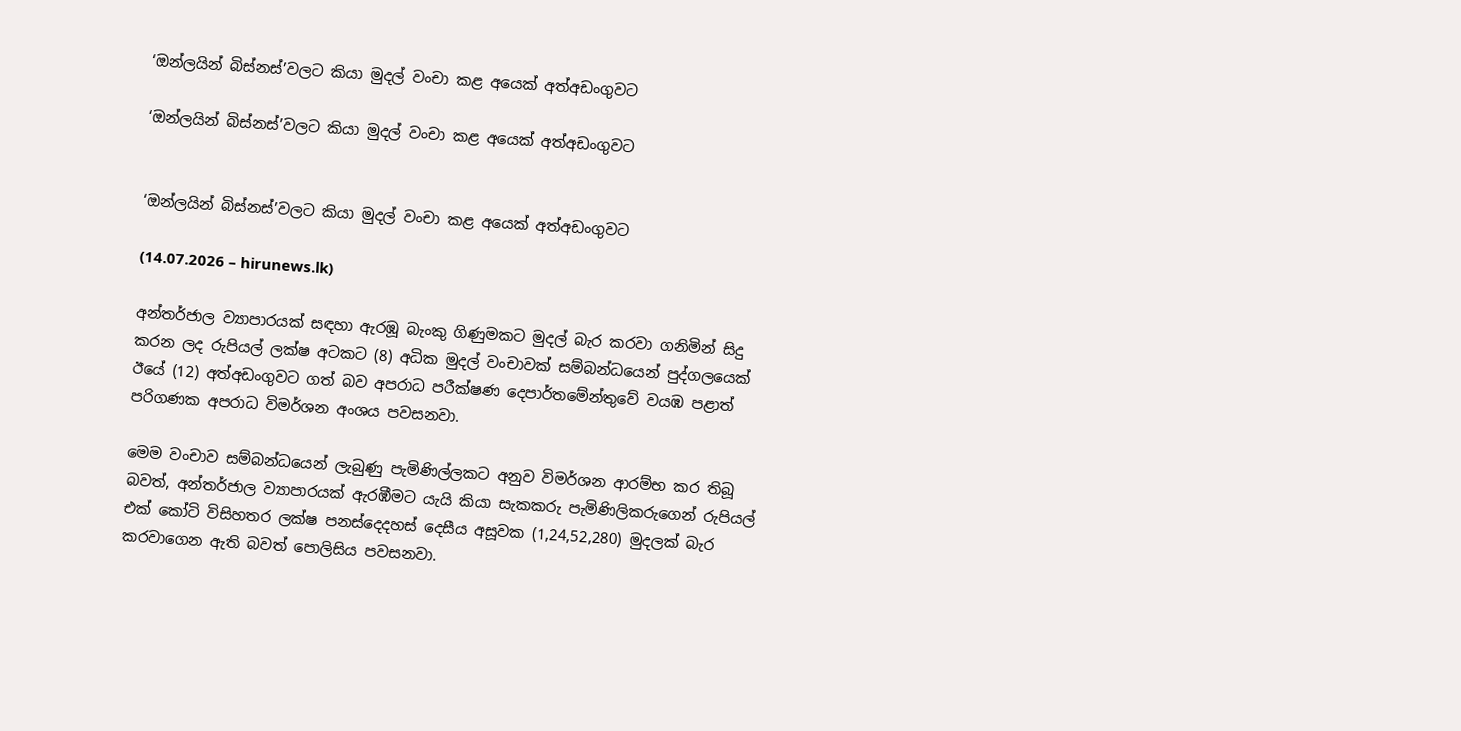‘ඔන්ලයින් බිස්නස්’වලට කියා මුදල් වංචා කළ අයෙක් අත්අඩංගුවට

‘ඔන්ලයින් බිස්නස්’වලට කියා මුදල් වංචා කළ අයෙක් අත්අඩංගුවට


‘ඔන්ලයින් බිස්නස්’වලට කියා මුදල් වංචා කළ අයෙක් අත්අඩංගුවට

(14.07.2026 – hirunews.lk)

අන්තර්ජාල ව්‍යාපාරයක් සඳහා ඇරඹූ බැංකු ගිණුමකට මුදල් බැර කරවා ගනිමින් සිදු කරන ලද රුපියල් ලක්ෂ අටකට (8) අධික මුදල් වංචාවක් සම්බන්ධයෙන් පුද්ගලයෙක් ඊයේ (12) අත්අඩංගුවට ගත් බව අපරාධ පරීක්ෂණ දෙපාර්තමේන්තුවේ වයඹ පළාත් පරිගණක අපරාධ විමර්ශන අංශය පවසනවා.

මෙම වංචාව සම්බන්ධයෙන් ලැබුණු පැමිණිල්ලකට අනුව විමර්ශන ආරම්භ කර තිබූ බවත්, අන්තර්ජාල ව්‍යාපාරයක් ඇරඹීමට යැයි කියා සැකකරු පැමිණිලිකරුගෙන් රුපියල් එක් කෝටි විසිහතර ලක්ෂ පනස්දෙදහස් දෙසීය අසූවක (1,24,52,280) මුදලක් බැර කරවාගෙන ඇති බවත් පොලිසිය පවසනවා.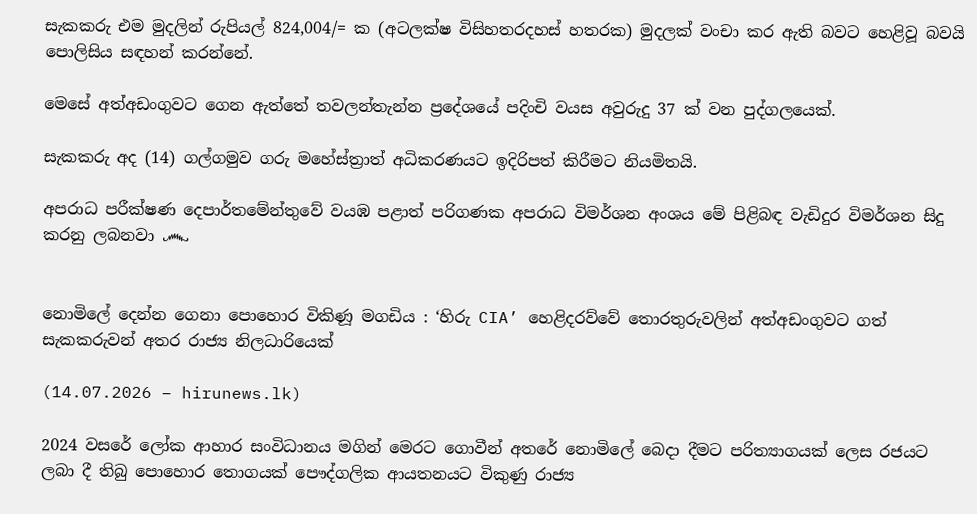සැකකරු එම මුදලින් රුපියල් 824,004/= ක (අටලක්ෂ විසිහතරදහස් හතරක) මුදලක් වංචා කර ඇති බවට හෙළිවූ බවයි පොලිසිය සඳහන් කරන්නේ.

මෙසේ අත්අඩංගුවට ගෙන ඇත්තේ තවලන්තැන්න ප්‍රදේශයේ පදිංචි වයස අවුරුදු 37 ක් වන පුද්ගලයෙක්.

සැකකරු අද (14) ගල්ගමුව ගරු මහේස්ත්‍රාත් අධිකරණයට ඉදිරිපත් කිරීමට නියමිතයි.

අපරාධ පරීක්ෂණ දෙපාර්තමේන්තුවේ වයඹ පළාත් පරිගණක අපරාධ විමර්ශන අංශය මේ පිළිබඳ වැඩිදුර විමර්ශන සිදු කරනු ලබනවා ෴


නොමිලේ දෙන්න ගෙනා පොහොර විකිණූ මගඩිය : ‘හිරු CIA’ හෙළිදරව්වේ තොරතුරුවලින් අත්අඩංගුවට ගත් සැකකරුවන් අතර රාජ්‍ය නිලධාරියෙක්

(14.07.2026 – hirunews.lk)

2024 වසරේ ලෝක ආහාර සංවිධානය මගින් මෙරට ගොවීන් අතරේ නොමිලේ බෙදා දීමට පරිත්‍යාගයක් ලෙස රජයට ලබා දී තිබු පොහොර තොගයක් පෞද්ගලික ආයතනයට විකුණු රාජ්‍ය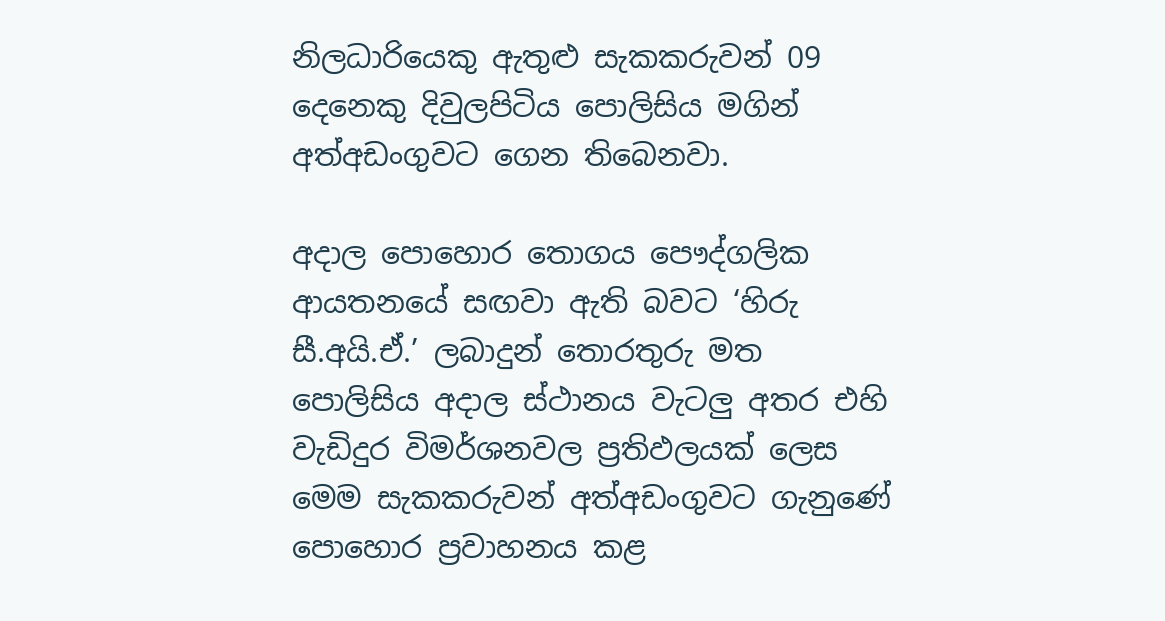නිලධාරියෙකු ඇතුළු සැකකරුවන් 09 දෙනෙකු දිවුලපිටිය පොලිසිය මගින් අත්අඩංගුවට ගෙන තිබෙනවා.

අදාල පොහොර තොගය පෞද්ගලික ආයතනයේ සඟවා ඇති බවට ‘හිරු සී.අයි.ඒ.’ ලබාදුන් තොරතුරු මත පොලිසිය අදාල ස්ථානය වැටලු අතර එහි වැඩිදුර විමර්ශනවල ප්‍රතිඵලයක් ලෙස මෙම සැකකරුවන් අත්අඩංගුවට ගැනුණේ පොහොර ප්‍රවාහනය කළ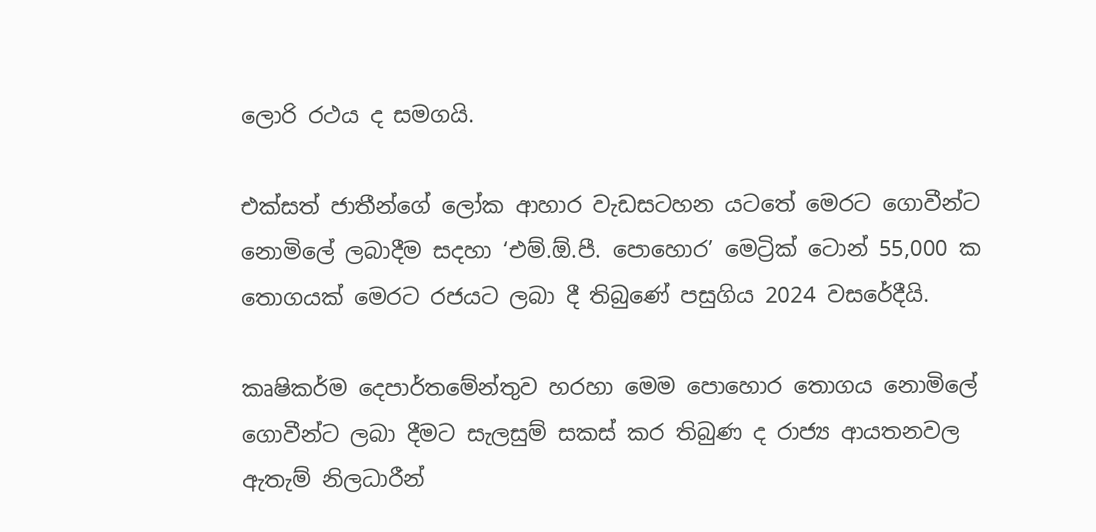ලොරි රථය ද සමගයි.

එක්සත් ජාතීන්ගේ ලෝක ආහාර වැඩසටහන යටතේ මෙරට ගොවීන්ට නොමිලේ ලබාදීම සදහා ‘එම්.ඕ.පී. පොහොර’ මෙට්‍රික් ටොන් 55,000 ක තොගයක් මෙරට රජයට ලබා දී තිබුණේ පසුගිය 2024 වසරේදීයි.

කෘෂිකර්ම දෙපාර්තමේන්තුව හරහා මෙම පොහොර තොගය නොමිලේ ගොවීන්ට ලබා දීමට සැලසුම් සකස් කර තිබුණ ද රාජ්‍ය ආයතනවල ඇතැම් නිලධාරීන්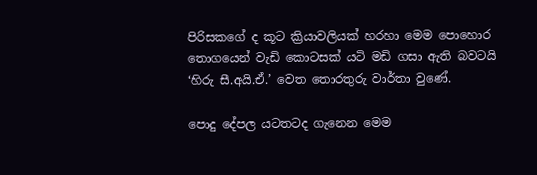පිරිසකගේ ද කූට ක්‍රියාවලියක් හරහා මෙම පොහොර තොගයෙන් වැඩි කොටසක් යටි මඩි ගසා ඇති බවටයි ‘හිරු සී.අයි.ඒ.’ වෙත තොරතුරු වාර්තා වුණේ.

පොදු දේපල යටතටද ගැනෙන මෙම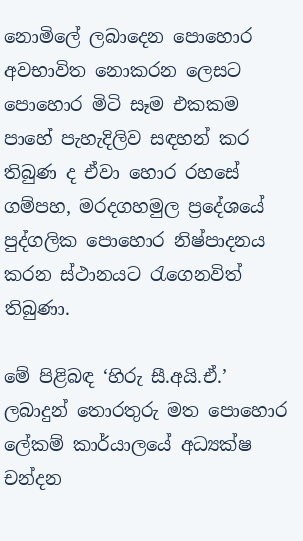නොමිලේ ලබාදෙන පොහොර අවභාවිත නොකරන ලෙසට පොහොර මිටි සෑම එකකම පාහේ පැහැදිලිව සඳහන් කර තිබුණ ද ඒවා හොර රහසේ ගම්පහ, මරදගහමුල ප්‍රදේශයේ පුද්ගලික පොහොර නිෂ්පාදනය කරන ස්ථානයට රැගෙනවිත් තිබුණා.

මේ පිළිබඳ ‘හිරු සී.අයි.ඒ.’ ලබාදුන් තොරතුරු මත පොහොර ලේකම් කාර්යාලයේ අධ්‍යක්ෂ චන්දන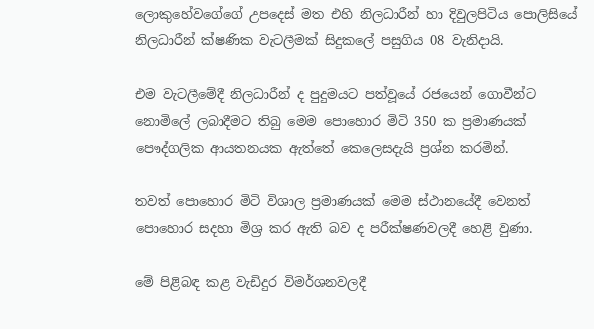ලොකුහේවගේගේ උපදෙස් මත එහි නිලධාරීන් හා දිවුලපිටිය පොලිසියේ නිලධාරීන් ක්ෂණික වැටලීමක් සිදුකලේ පසුගිය 08 වැනිදායි.

එම වැටලීමේදී නිලධාරීන් ද පුදුමයට පත්වූයේ රජයෙන් ගොවීන්ට නොමිලේ ලබාදීමට තිබු මෙම පොහොර මිටි 350 ක ප්‍රමාණයක් පෞද්ගලික ආයතනයක ඇත්තේ කෙලෙසදැයි ප්‍රශ්න කරමින්.

තවත් පොහොර මිටි විශාල ප්‍රමාණයක් මෙම ස්ථානයේදී වෙනත් පොහොර සදහා මිශ්‍ර කර ඇති බව ද පරීක්ෂණවලදී හෙළි වුණා.

මේ පිළිබඳ කළ වැඩිදුර විමර්ශනවලදී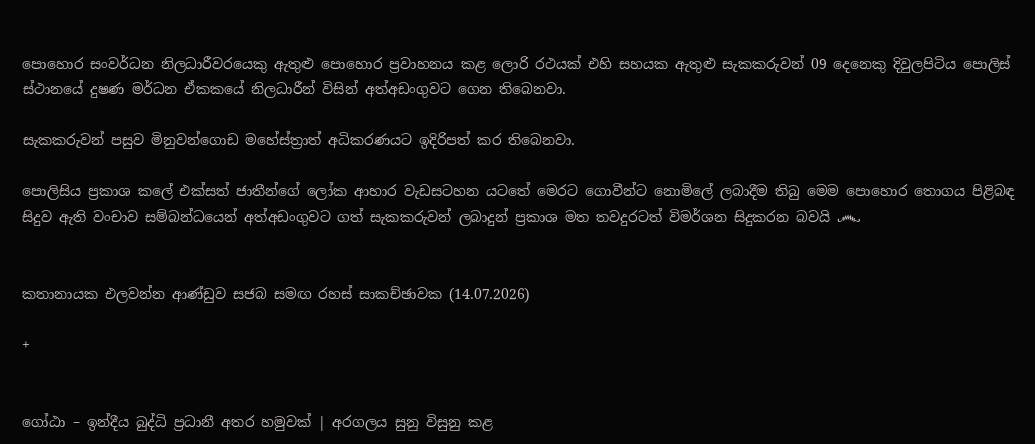පොහොර සංවර්ධන නිලධාරීවරයෙකු ඇතුළු පොහොර ප්‍රවාහනය කළ ලොරි රථයක් එහි සහයක ඇතුළු සැකකරුවන් 09 දෙනෙකු දිවුලපිටිය පොලිස් ස්ථානයේ දුෂණ මර්ධන ඒකකයේ නිලධාරීන් විසින් අත්අඩංගුවට ගෙන තිබෙනවා.

සැකකරුවන් පසුව මිනුවන්ගොඩ මහේස්ත්‍රාත් අධිකරණයට ඉදිරිපත් කර තිබෙනවා.

පොලිසිය ප්‍රකාශ කලේ එක්සත් ජාතීන්ගේ ලෝක ආහාර වැඩසටහන යටතේ මෙරට ගොවීන්ට නොමිලේ ලබාදීම තිබු මෙම පොහොර තොගය පිළිබඳ සිදුව ඇති වංචාව සම්බන්ධයෙන් අත්අඩංගුවට ගත් සැකකරුවන් ලබාදුන් ප්‍රකාශ මත තවදුරටත් විමර්ශන සිදුකරන බවයි ෴


කතානායක එලවන්න ආණ්ඩුව සජබ සමඟ රහස් සාකච්ඡාවක (14.07.2026)

+


ගෝඨා – ඉන්දීය බුද්ධි ප්‍රධානී අතර හමුවක් | අරගලය සුනු විසුනු කළ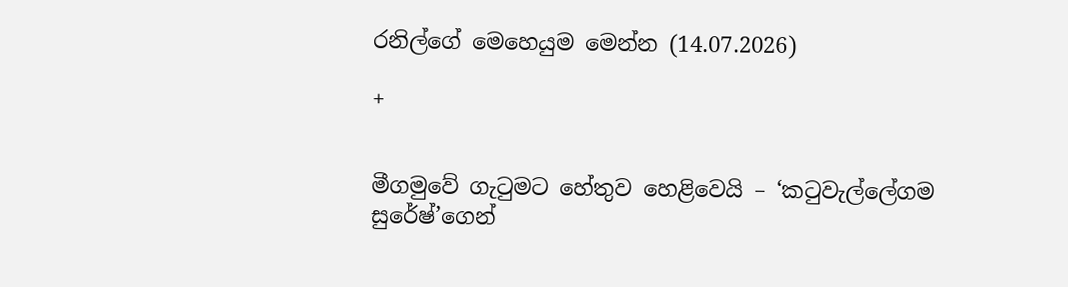රනිල්ගේ මෙහෙයුම මෙන්න (14.07.2026)

+


මීගමුවේ ගැටුමට හේතුව හෙළිවෙයි – ‘කටුවැල්ලේගම සුරේෂ්’ගෙන්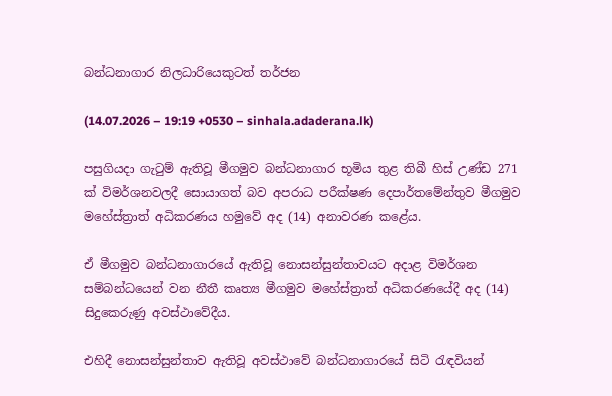බන්ධනාගාර නිලධාරියෙකුටත් තර්ජන

(14.07.2026 – 19:19 +0530 – sinhala.adaderana.lk)

පසුගියදා ගැටුම් ඇතිවූ මීගමුව බන්ධනාගාර භූමිය තුළ තිබී හිස් උණ්ඩ 271 ක් විමර්ශනවලදී සොයාගත් බව අපරාධ පරීක්ෂණ දෙපාර්තමේන්තුව මීගමුව මහේස්ත්‍රාත් අධිකරණය හමුවේ අද (14) අනාවරණ කළේය.

ඒ මීගමුව බන්ධනාගාරයේ ඇතිවූ නොසන්සුන්තාවයට අදාළ විමර්ශන සම්බන්ධයෙන් වන නීතී කෘත්‍ය මීගමුව මහේස්ත්‍රාත් අධිකරණයේදී අද (14) සිදුකෙරුණු අවස්ථාවේදීය.

එහිදී නොසන්සුන්තාව ඇතිවූ අවස්ථාවේ බන්ධනාගාරයේ සිටි රැඳවියන්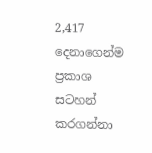2,417 දෙනාගෙන්ම ප්‍රකාශ සටහන් කරගන්නා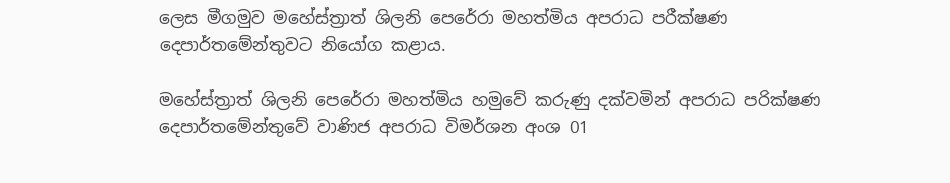ලෙස මීගමුව මහේස්ත්‍රාත් ශිලනි පෙරේරා මහත්මිය අපරාධ පරීක්ෂණ දෙපාර්තමේන්තුවට නියෝග කළාය.

මහේස්ත්‍රාත් ශිලනි පෙරේරා මහත්මිය හමුවේ කරුණු දක්වමින් අපරාධ පරික්ෂණ දෙපාර්තමේන්තුවේ වාණිජ අපරාධ විමර්ශන අංශ 01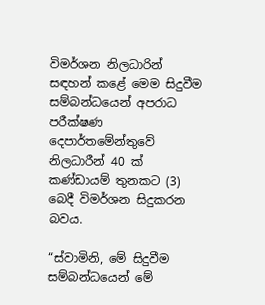විමර්ශන නිලධාරින් සඳහන් කළේ මෙම සිදුවීම සම්බන්ධයෙන් අපරාධ පරීක්ෂණ දෙපාර්තමේන්තුවේ නිලධාරීන් 40 ක් කණ්ඩායම් තුනකට (3) බෙදී විමර්ශන සිදුකරන බවය.

“ස්වාමිනි, මේ සිදුවීම සම්බන්ධයෙන් මේ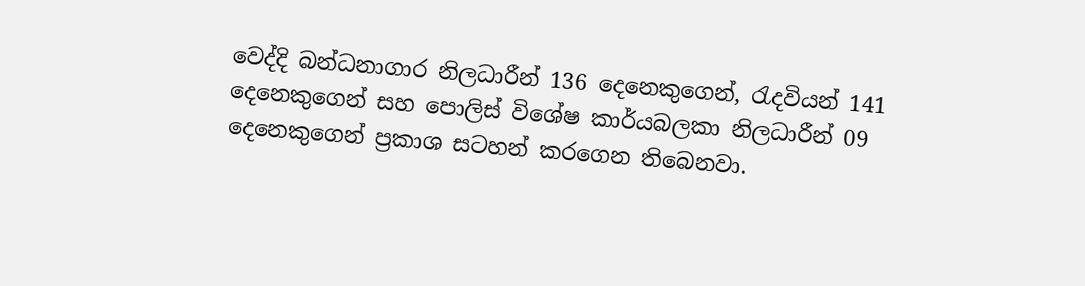වෙද්දි බන්ධනාගාර නිලධාරීන් 136 දෙනෙකුගෙන්, රැදවියන් 141 දෙනෙකුගෙන් සහ පොලිස් විශේෂ කාර්යබලකා නිලධාරීන් 09 දෙනෙකුගෙන් ප්‍රකාශ සටහන් කරගෙන තිබෙනවා.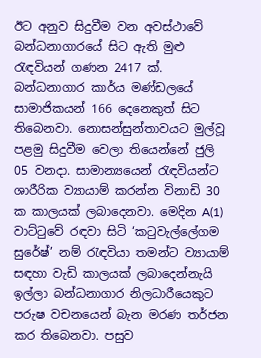ඊට අනුව සිදුවීම වන අවස්ථාවේ බන්ධනාගාරයේ සිට ඇති මුළු රැඳවියන් ගණන 2417 ක්. බන්ධනාගාර කාර්ය මණ්ඩලයේ සාමාජිකයන් 166 දෙනෙකුත් සිට තිබෙනවා. නොසන්සුන්තාවයට මුල්වූ පළමු සිදුවීම වෙලා තියෙන්නේ ජුලි 05 වනදා. සාමාන්‍යයෙන් රැඳවියන්ට ශාරීරික ව්‍යායාම් කරන්න විනාඩි 30 ක කාලයක් ලබාදෙනවා. මෙදින A(1) වාට්ටුවේ රඳවා සිටි ‘කටුවැල්ලේගම සුරේෂ්’ නම් රැඳවියා තමන්ට ව්‍යායාම් සඳහා වැඩි කාලයක් ලබාදෙන්නැයි ඉල්ලා බන්ධනාගාර නිලධාරීයෙකුට පරුෂ වචනයෙන් බැන මරණ තර්ජන කර තිබෙනවා. පසුව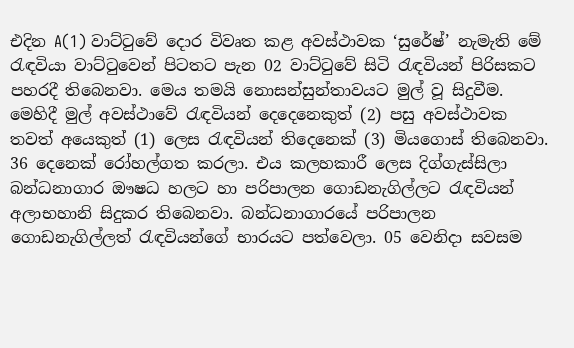එදින A(1) වාට්ටුවේ දොර විවෘත කළ අවස්ථාවක ‘සුරේෂ්’ නැමැති මේ රැඳවියා වාට්ටුවෙන් පිටතට පැන 02 වාට්ටුවේ සිටි රැඳවියන් පිරිසකට පහරදී තිබෙනවා. මෙය තමයි නොසන්සුන්තාවයට මුල් වූ සිදුවීම. මෙහිදී මුල් අවස්ථාවේ රැඳවියන් දෙදෙනෙකුත් (2) පසු අවස්ථාවක තවත් අයෙකුත් (1) ලෙස රැඳවියන් තිදෙනෙක් (3) මියගොස් තිබෙනවා. 36 දෙනෙක් රෝහල්ගත කරලා. එය කලහකාරී ලෙස දිග්ගැස්සිලා බන්ධනාගාර ඖෂධ හලට හා පරිපාලන ගොඩනැගිල්ලට රැඳවියන් අලාභහානි සිදුකර තිබෙනවා. බන්ධනාගාරයේ පරිපාලන ගොඩනැගිල්ලත් රැඳවියන්ගේ භාරයට පත්වෙලා. 05 වෙනිදා සවසම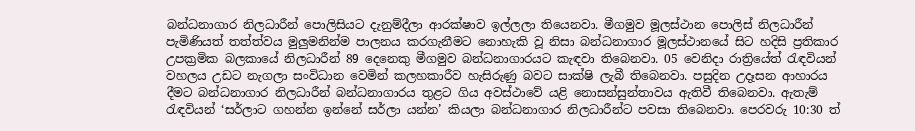බන්ධනාගාර නිලධාරීන් පොලිසියට දැනුම්දීලා ආරක්ෂාව ඉල්ලලා තියෙනවා. මීගමුව මූලස්ථාන පොලිස් නිලධාරීන් පැමිණියත් තත්ත්වය මුලුමනින්ම පාලනය කරගැනීමට නොහැකි වූ නිසා බන්ධනාගාර මූලස්ථානයේ සිට හදිසි ප්‍රතිකාර උපක්‍රමික බලකායේ නිලධාරීන් 89 දෙනෙකු මීගමුව බන්ධනාගාරයට කැඳවා තිබෙනවා. 05 වෙනිදා රාත්‍රියේත් රැඳවියන් වහලය උඩට නැගලා සංවිධාන වෙමින් කලහකාරීව හැසිරුණු බවට සාක්ෂි ලැබී තිබෙනවා. පසුදින උදෑසන ආහාරය දීමට බන්ධනාගාර නිලධාරීන් බන්ධනාගාරය තුළට ගිය අවස්ථාවේ යළි නොසන්සුන්තාවය ඇතිවී තිබෙනවා. ඇතැම් රැඳවියන් ‘සර්ලාට ගහන්න ඉන්නේ සර්ලා යන්න’ කියලා බන්ධනාගාර නිලධාරීන්ට පවසා තිබෙනවා. පෙරවරු 10:30 ත්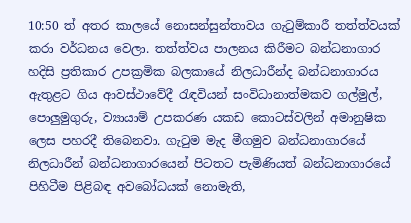10:50 ත් අතර කාලයේ නොසන්සුන්තාවය ගැටුම්කාරී තත්ත්වයක් කරා වර්ධනය වෙලා. තත්ත්වය පාලනය කිරීමට බන්ධනාගාර හදිසි ප්‍රතිකාර උපක්‍රමික බලකායේ නිලධාරීන්ද බන්ධනාගාරය ඇතුළට ගිය ආවස්ථාවේදී රැඳවියන් සංවිධානාත්මකව ගල්මුල්, පොලුමුගුරු, ව්‍යායාම් උපකරණ යකඩ කොටස්වලින් අමානුෂික ලෙස පහරදී තිබෙනවා. ගැටුම මැද මීගමුව බන්ධනාගාරයේ නිලධාරීන් බන්ධනාගාරයෙන් පිටතට පැමිණියත් බන්ධනාගාරයේ පිහිටීම පිළිබඳ අවබෝධයක් නොමැති,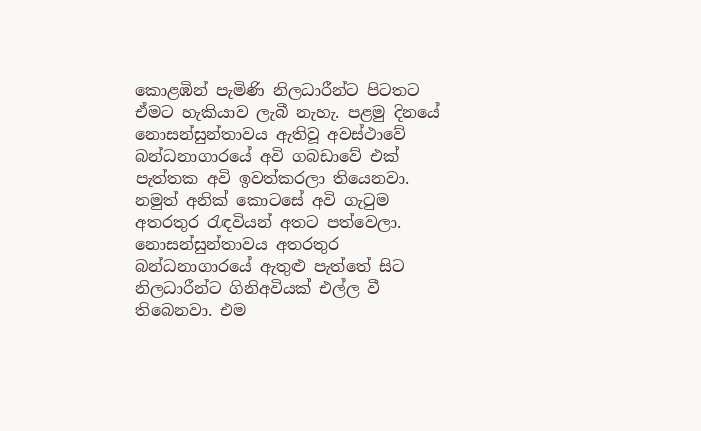කොළඹින් පැමිණි නිලධාරීන්ට පිටතට ඒමට හැකියාව ලැබී නැහැ. පළමු දිනයේ නොසන්සුන්තාවය ඇතිවූ අවස්ථාවේ බන්ධනාගාරයේ අවි ගබඩාවේ එක් පැත්තක අවි ඉවත්කරලා තියෙනවා. නමුත් අනික් කොටසේ අවි ගැටුම අතරතුර රැඳවියන් අතට පත්වෙලා. නොසන්සුන්තාවය අතරතුර බන්ධනාගාරයේ ඇතුළු පැත්තේ සිට නිලධාරීන්ට ගිනිඅවියක් එල්ල වී තිබෙනවා. එම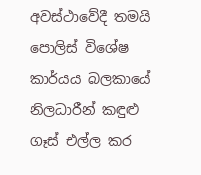අවස්ථාවේදී තමයි පොලිස් විශේෂ කාර්යය බලකායේ නිලධාරීන් කඳුළු ගෑස් එල්ල කර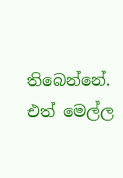තිබෙන්නේ. එත් මෙල්ල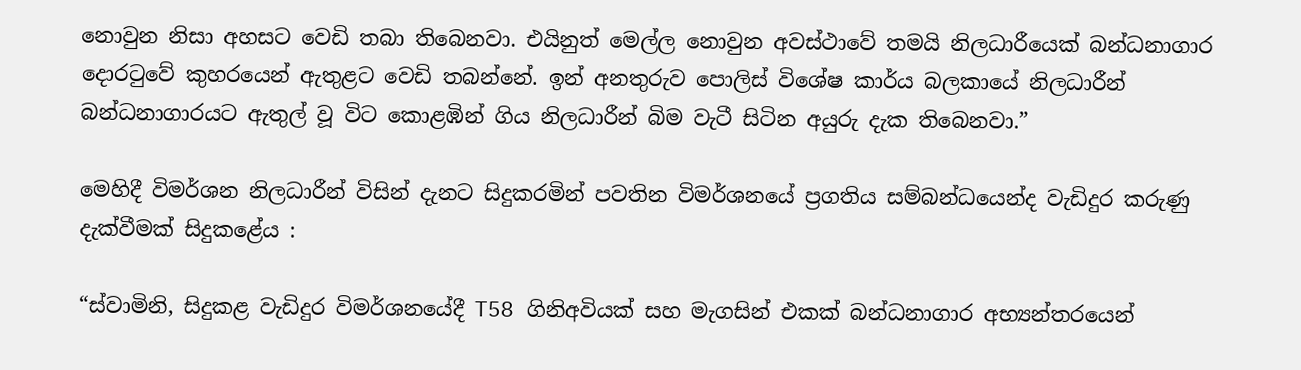නොවුන නිසා අහසට වෙඩි තබා තිබෙනවා. එයිනුත් මෙල්ල නොවුන අවස්ථාවේ තමයි නිලධාරීයෙක් බන්ධනාගාර දොරටුවේ කුහරයෙන් ඇතුළට වෙඩි තබන්නේ. ඉන් අනතුරුව පොලිස් විශේෂ කාර්ය බලකායේ නිලධාරීන් බන්ධනාගාරයට ඇතුල් වූ විට කොළඹින් ගිය නිලධාරීන් බිම වැටී සිටින අයුරු දැක තිබෙනවා.”

මෙහිදී විමර්ශන නිලධාරීන් විසින් දැනට සිදුකරමින් පවතින විමර්ශනයේ ප්‍රගතිය සම්බන්ධයෙන්ද වැඩිදුර කරුණු දැක්වීමක් සිදුකළේය :

“ස්වාමිනි, සිදුකළ වැඩිදුර විමර්ශනයේදී T58 ගිනිඅවියක් සහ මැගසින් එකක් බන්ධනාගාර අභ්‍යන්තරයෙන්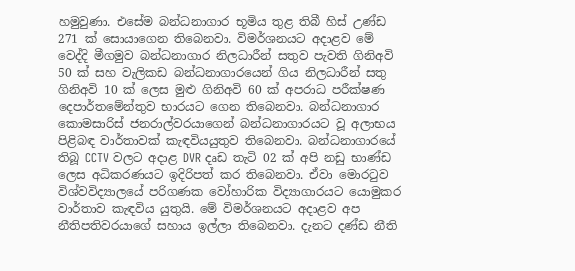හමුවුණා. එසේම බන්ධනාගාර භූමිය තුළ තිබී හිස් උණ්ඩ 271 ක් සොයාගෙන තිබෙනවා. විමර්ශනයට අදාළව මේ වෙද්දි මීගමුව බන්ධනාගාර නිලධාරීන් සතුව පැවති ගිනිඅවි 50 ක් සහ වැලිකඩ බන්ධනාගාරයෙන් ගිය නිලධාරීන් සතු ගිනිඅවි 10 ක් ලෙස මුළු ගිනිඅවි 60 ක් අපරාධ පරීක්ෂණ දෙපාර්තමේන්තුව භාරයට ගෙන තිබෙනවා. බන්ධනාගාර කොමසාරිස් ජනරාල්වරයාගෙන් බන්ධනාගාරයට වූ අලාභය පිළිබඳ වාර්තාවක් කැඳවියයුතුව තිබෙනවා. බන්ධනාගාරයේ තිබූ CCTV වලට අදාළ DVR දෘඩ තැටි 02 ක් අපි නඩු භාණ්ඩ ලෙස අධිකරණයට ඉදිරිපත් කර තිබෙනවා. ඒවා මොරටුව විශ්වවිද්‍යාලයේ පරිගණක වෝහාරික විද්‍යාගාරයට යොමුකර වාර්තාව කැඳවිය යුතුයි. මේ විමර්ශනයට අදාළව අප නීතිපතිවරයාගේ සහාය ඉල්ලා තිබෙනවා. දැනට දණ්ඩ නීති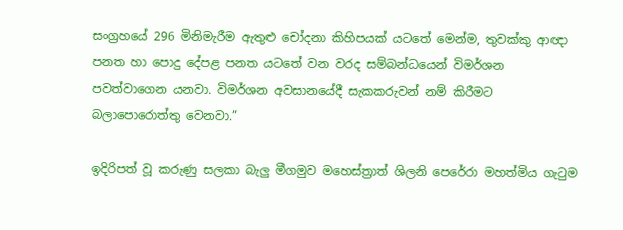සංග්‍රහයේ 296 මිනිමැරීම ඇතුළු චෝදනා කිහිපයක් යටතේ මෙන්ම, තුවක්කු ආඥා පනත හා පොදු දේපළ පනත යටතේ වන වරද සම්බන්ධයෙන් විමර්ශන පවත්වාගෙන යනවා. විමර්ශන අවසානයේදී සැකකරුවන් නම් කිරීමට බලාපොරොත්තු වෙනවා.”

ඉදිරිපත් වූ කරුණු සලකා බැලු මීගමුව මහෙස්ත්‍රාත් ශිලනි පෙරේරා මහත්මිය ගැටුම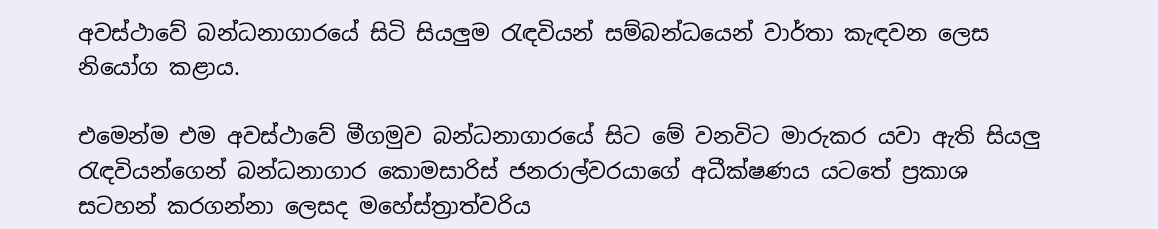අවස්ථාවේ බන්ධනාගාරයේ සිටි සියලුම රැඳවියන් සම්බන්ධයෙන් වාර්තා කැඳවන ලෙස නියෝග කළාය.

එමෙන්ම එම අවස්ථාවේ මීගමුව බන්ධනාගාරයේ සිට මේ වනවිට මාරුකර යවා ඇති සියලු රැඳවියන්ගෙන් බන්ධනාගාර කොමසාරිස් ජනරාල්වරයාගේ අධීක්ෂණය යටතේ ප්‍රකාශ සටහන් කරගන්නා ලෙසද මහේස්ත්‍රාත්වරිය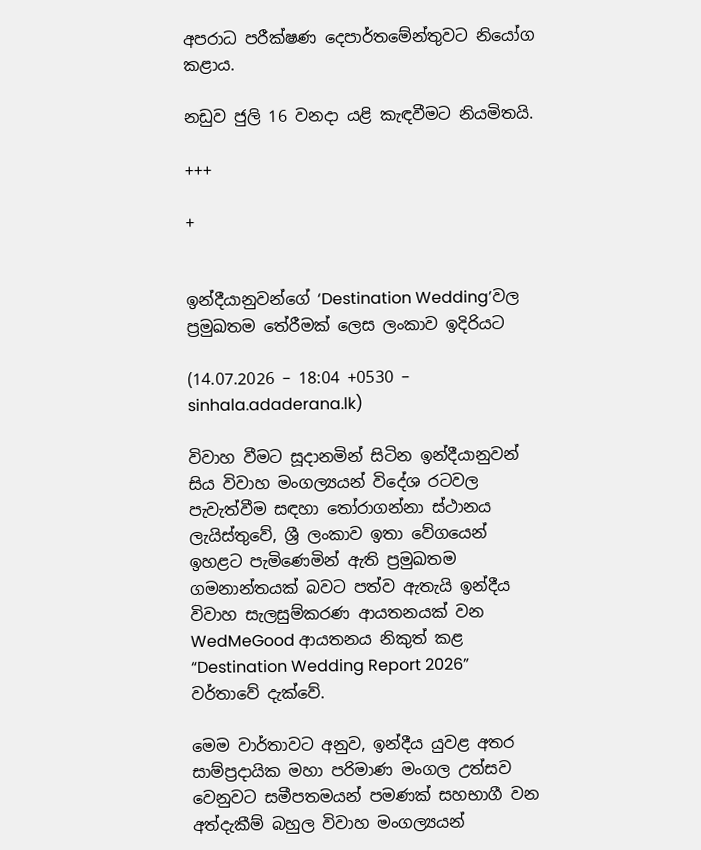අපරාධ පරීක්ෂණ දෙපාර්තමේන්තුවට නියෝග කළාය.

නඩුව ජුලි 16 වනදා යළි කැඳවීමට නියමිතයි.

+++

+


ඉන්දීයානුවන්ගේ ‘Destination Wedding’වල ප්‍රමුඛතම තේරීමක් ලෙස ලංකාව ඉදිරියට

(14.07.2026 – 18:04 +0530 – sinhala.adaderana.lk)

විවාහ වීමට සූදානමින් සිටින ඉන්දීයානුවන් සිය විවාහ මංගල්‍යයන් විදේශ රටවල පැවැත්වීම සඳහා තෝරාගන්නා ස්ථානය ලැයිස්තුවේ, ශ්‍රී ලංකාව ඉතා වේගයෙන් ඉහළට පැමිණෙමින් ඇති ප්‍රමුඛතම ගමනාන්තයක් බවට පත්ව ඇතැයි ඉන්දීය විවාහ සැලසුම්කරණ ආයතනයක් වන WedMeGood ආයතනය නිකුත් කළ “Destination Wedding Report 2026” වර්තාවේ දැක්වේ.

මෙම වාර්තාවට අනුව, ඉන්දීය යුවළ අතර සාම්ප්‍රදායික මහා පරිමාණ මංගල උත්සව වෙනුවට සමීපතමයන් පමණක් සහභාගී වන අත්දැකීම් බහුල විවාහ මංගල්‍යයන්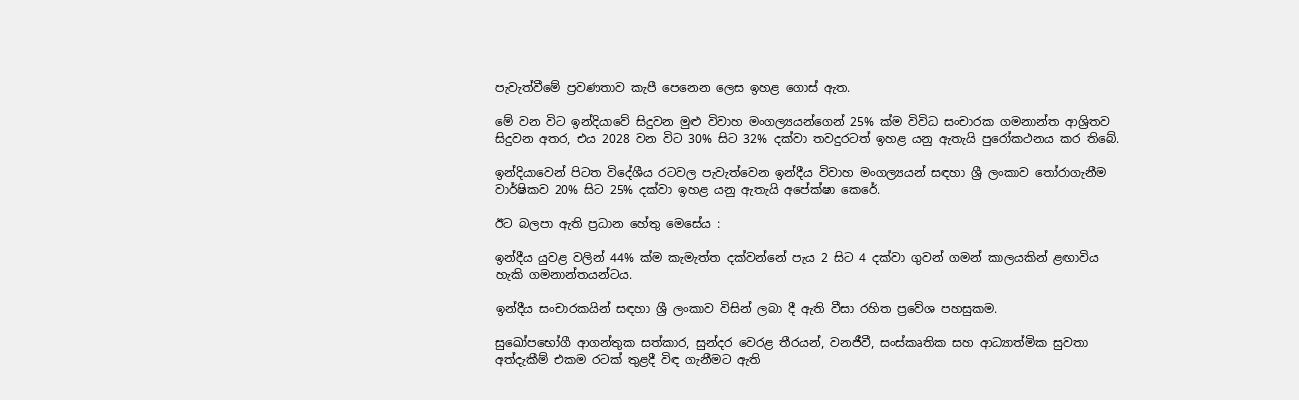පැවැත්වීමේ ප්‍රවණතාව කැපී පෙනෙන ලෙස ඉහළ ගොස් ඇත.

මේ වන විට ඉන්දියාවේ සිදුවන මුළු විවාහ මංගල්‍යයන්ගෙන් 25% ක්ම විවිධ සංචාරක ගමනාන්ත ආශ්‍රිතව සිදුවන අතර, එය 2028 වන විට 30% සිට 32% දක්වා තවදුරටත් ඉහළ යනු ඇතැයි පුරෝකථනය කර තිබේ.

ඉන්දියාවෙන් පිටත විදේශීය රටවල පැවැත්වෙන ඉන්දීය විවාහ මංගල්‍යයන් සඳහා ශ්‍රී ලංකාව තෝරාගැනීම වාර්ෂිකව 20% සිට 25% දක්වා ඉහළ යනු ඇතැයි අපේක්ෂා කෙරේ.

ඊට බලපා ඇති ප්‍රධාන හේතු මෙසේය :

ඉන්දීය යුවළ වලින් 44% ක්ම කැමැත්ත දක්වන්නේ පැය 2 සිට 4 දක්වා ගුවන් ගමන් කාලයකින් ළඟාවිය හැකි ගමනාන්තයන්ටය.

ඉන්දීය සංචාරකයින් සඳහා ශ්‍රී ලංකාව විසින් ලබා දී ඇති වීසා රහිත ප්‍රවේශ පහසුකම.

සුඛෝපභෝගී ආගන්තුක සත්කාර, සුන්දර වෙරළ තීරයන්, වනජීවී, සංස්කෘතික සහ ආධ්‍යාත්මික සුවතා අත්දැකීම් එකම රටක් තුළදී විඳ ගැනීමට ඇති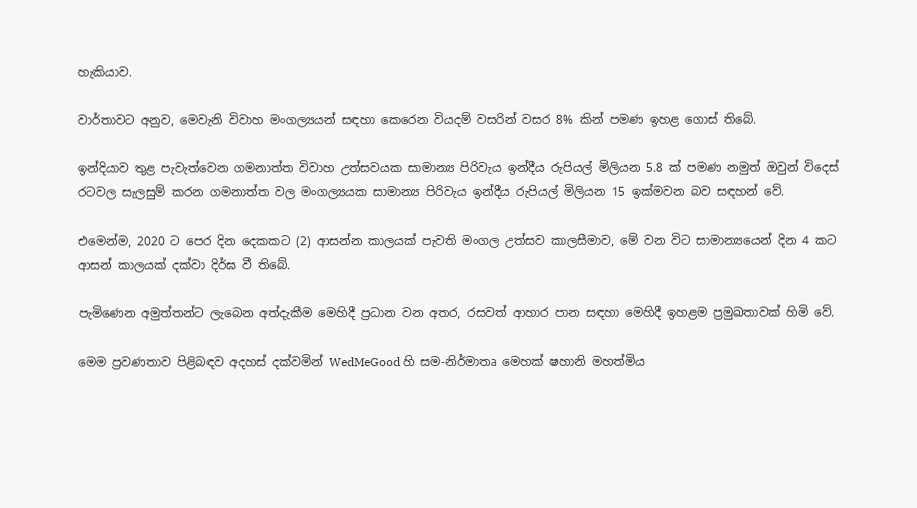හැකියාව.

වාර්තාවට අනුව, මෙවැනි විවාහ මංගල්‍යයන් සඳහා කෙරෙන වියදම් වසරින් වසර 8% කින් පමණ ඉහළ ගොස් තිබේ.

ඉන්දියාව තුළ පැවැත්වෙන ගමනාත්ත විවාහ උත්සවයක සාමාන්‍ය පිරිවැය ඉන්දීය රුපියල් මිලියන 5.8 ක් පමණ නමුත් ඔවුන් විදෙස් රටවල සැලසුම් කරන ගමනාත්ත වල මංගල්‍යයක සාමාන්‍ය පිරිවැය ඉන්දීය රුපියල් මිලියන 15 ඉක්මවන බව සඳහන් වේ.

එමෙන්ම, 2020 ට පෙර දින දෙකකට (2) ආසන්න කාලයක් පැවති මංගල උත්සව කාලසීමාව, මේ වන විට සාමාන්‍යයෙන් දින 4 කට ආසන් කාලයක් දක්වා දිර්ඝ වී තිබේ.

පැමිණෙන අමුත්තන්ට ලැබෙන අත්දැකීම මෙහිදී ප්‍රධාන වන අතර, රසවත් ආහාර පාන සඳහා මෙහිදී ඉහළම ප්‍රමුඛතාවක් හිමි වේ.

මෙම ප්‍රවණතාව පිළිබඳව අදහස් දක්වමින් WedMeGood හි සම-නිර්මාතෘ මෙහක් ෂහානි මහත්මිය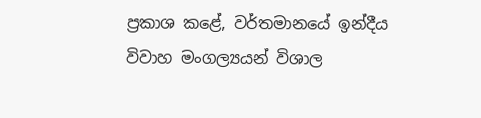ප්‍රකාශ කළේ, වර්තමානයේ ඉන්දීය විවාහ මංගල්‍යයන් විශාල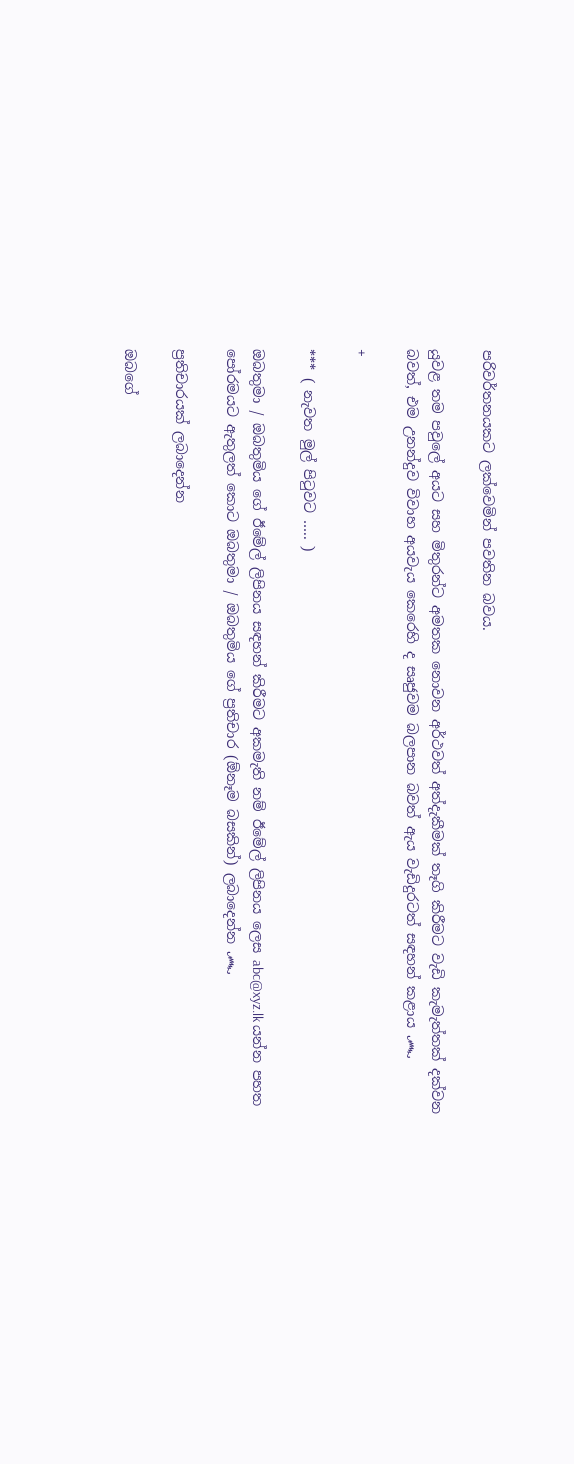පරිවර්තනයකට ලක්වෙමින් පවතින බවය.

යුවළ තම පවුලේ අයට සහ මිතුරන්ට අමතක නොවන අර්ථවත් අත්දැකීමක් තෑගි කිරීමට වැඩි කැමැත්තක් දක්වන බවත්, එම උනන්දුව විවාහ අයවැය කෙරෙහි ද සෘජුවම බලපාන බවත් ඇය වැඩිදුරටත් සඳහන් කළාය ෴

+

*** ( නැවත මුල් පිටුවට ….. )

ඔබතුමා / ඔබතුමිය ගේ ඊමේල් ලිපිනය සඳහන් කිරීමට අකමැති නම් ඊමේල් ලිපිනය ලෙස abc@xyz.lk යන්න පහත පෝරමයට ඇතුලත් කොට ඔබතුමා / ඔබතුමිය ගේ ප්‍රතිචාර (ඕනෑම බසකින්) ලබාදෙන්න ෴

ප්‍රතිචාරයක් ලබාදෙන්න

ඔබගේ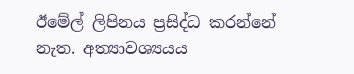ඊමේල් ලිපිනය ප්‍රසිද්ධ කරන්නේ නැත. අත්‍යාවශ්‍යයය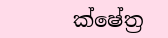ක්ෂේත්‍ර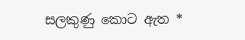සලකුණු කොට ඇත *